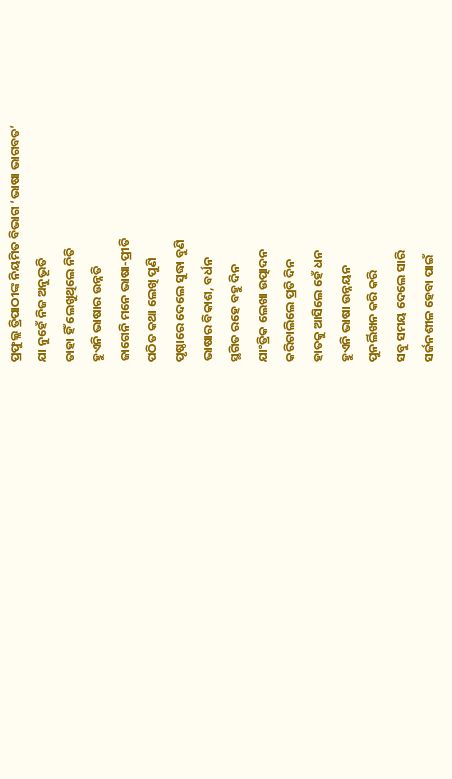ପ୍ରଫୁଲ୍ଲ ତ୍ରିପାଠୀଙ୍କ ନିୟମିତ ବିଭାଗ ‘ଭାଷା ଭାଗବତ’
ଯା ନୁହେଁ ନିଜ ଅନୁଭୂତି
ତାହା ହିଁ ଲେଖୁଥିଲେ ନିତି
ହୁଏନି ଭାଷାର ଉନ୍ନତି
ଜାଗେନି ମନେ ଭାଷା-ପ୍ରୀତି
ପଠିତ କଥା ଲେଖି ପୁଣି
ପୃଷ୍ଠାରେ ଦେଲେ ସୁଦ୍ଧା ବୁଣି
ଭାଷାର ବିକାଶ, ବର୍ଧନ
ସ୍ଥଗିତ ରହେ ବହୁ ଦିନ
ଯାଂତ୍ରିକ ଲେଖା ଉତ୍ପାଦନ
କରିଚାଲିଲେ ପ୍ରତି ଦିନ
ହାତକୁ ଆସିଲେ ହେଁ ଧନ
ହୁଏନି ଭାଷା ଉନ୍ନୟନ
ପୁନର୍ଲିଖନ କରି କରି
ସବୁ ସମୟ ଦେଲେ ସାରି
ସର୍ଜନଶୀଳ ହେବା ପାଇଁ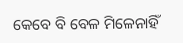କେବେ ବି ବେଳ ମିଳେନାହିଁ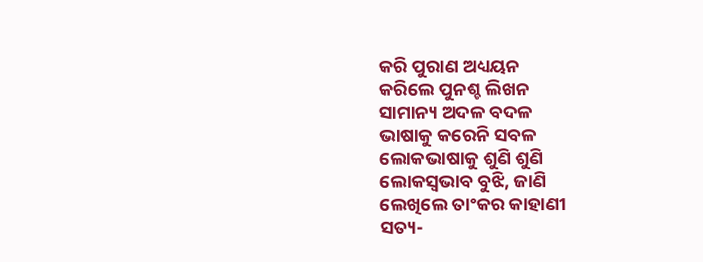କରି ପୁରାଣ ଅଧ୍ୟୟନ
କରିଲେ ପୁନଶ୍ଚ ଲିଖନ
ସାମାନ୍ୟ ଅଦଳ ବଦଳ
ଭାଷାକୁ କରେନି ସବଳ
ଲୋକଭାଷାକୁ ଶୁଣି ଶୁଣି
ଲୋକସ୍ବଭାବ ବୁଝି, ଜାଣି
ଲେଖିଲେ ତାଂକର କାହାଣୀ
ସତ୍ୟ-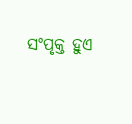ସଂପୃକ୍ତ ହୁଏ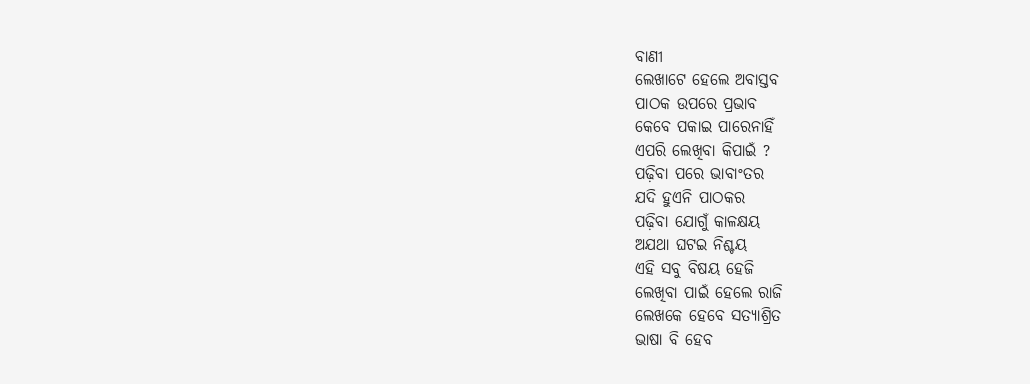ବାଣୀ
ଲେଖାଟେ ହେଲେ ଅବାସ୍ତବ
ପାଠକ ଉପରେ ପ୍ରଭାବ
କେବେ ପକାଇ ପାରେନାହିଁ
ଏପରି ଲେଖିବା କିପାଇଁ ?
ପଢ଼ିବା ପରେ ଭାବାଂତର
ଯଦି ହୁଏନି ପାଠକର
ପଢ଼ିବା ଯୋଗୁଁ କାଳକ୍ଷୟ
ଅଯଥା ଘଟଇ ନିଶ୍ଚୟ
ଏହି ସବୁ ବିଷୟ ହେଜି
ଲେଖିବା ପାଇଁ ହେଲେ ରାଜି
ଲେଖକେ ହେବେ ସତ୍ୟାଶ୍ରିତ
ଭାଷା ବି ହେବ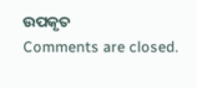ଉପକୃତ
Comments are closed.